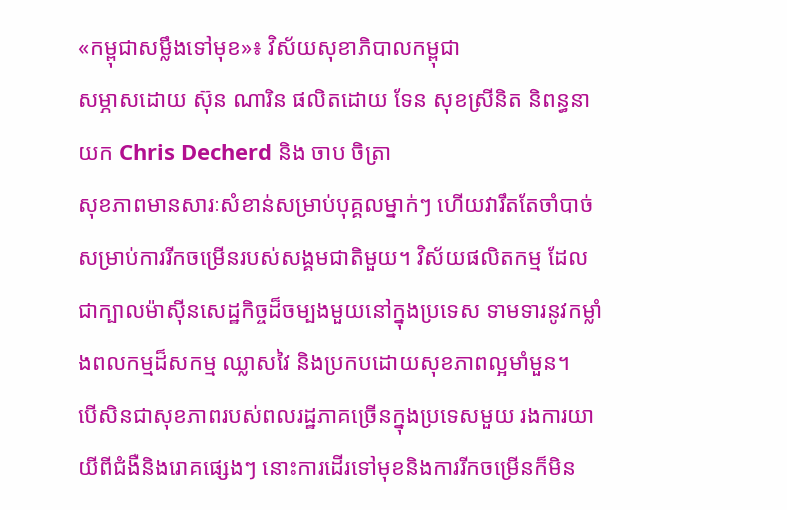«កម្ពុជាសម្លឹងទៅមុខ»៖ វិស័យសុខាភិបាលកម្ពុជា
សម្ភាសដោយ ស៊ុន ណារិន ផលិតដោយ ទែន សុខស្រីនិត និពន្ធនាយក Chris Decherd និង ចាប ចិត្រា
សុខភាពមានសារៈសំខាន់សម្រាប់បុគ្គលម្នាក់ៗ ហើយវារឹតតែចាំបាច់សម្រាប់ការរីកចម្រើនរបស់សង្គមជាតិមួយ។ វិស័យផលិតកម្ម ដែលជាក្បាលម៉ាស៊ីនសេដ្ឋកិច្ចដ៏ចម្បងមួយនៅក្នុងប្រទេស ទាមទារនូវកម្លាំងពលកម្មដ៏សកម្ម ឈ្លាសវៃ និងប្រកបដោយសុខភាពល្អមាំមួន។
បើសិនជាសុខភាពរបស់ពលរដ្ឋភាគច្រើនក្នុងប្រទេសមួយ រងការយាយីពីជំងឺនិងរោគផ្សេងៗ នោះការដើរទៅមុខនិងការរីកចម្រើនក៏មិន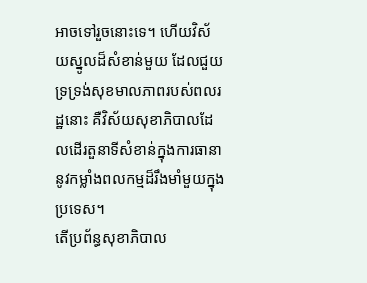អាចទៅរួចនោះទេ។ ហើយវិស័យស្នូលដ៏សំខាន់មួយ ដែលជួយទ្រទ្រង់សុខមាលភាពរបស់ពលរដ្ឋនោះ គឺវិស័យសុខាភិបាលដែលដើរតួនាទីសំខាន់ក្នុងការធានានូវកម្លាំងពលកម្មដ៏រឹងមាំមួយក្នុងប្រទេស។
តើប្រព័ន្ធសុខាភិបាល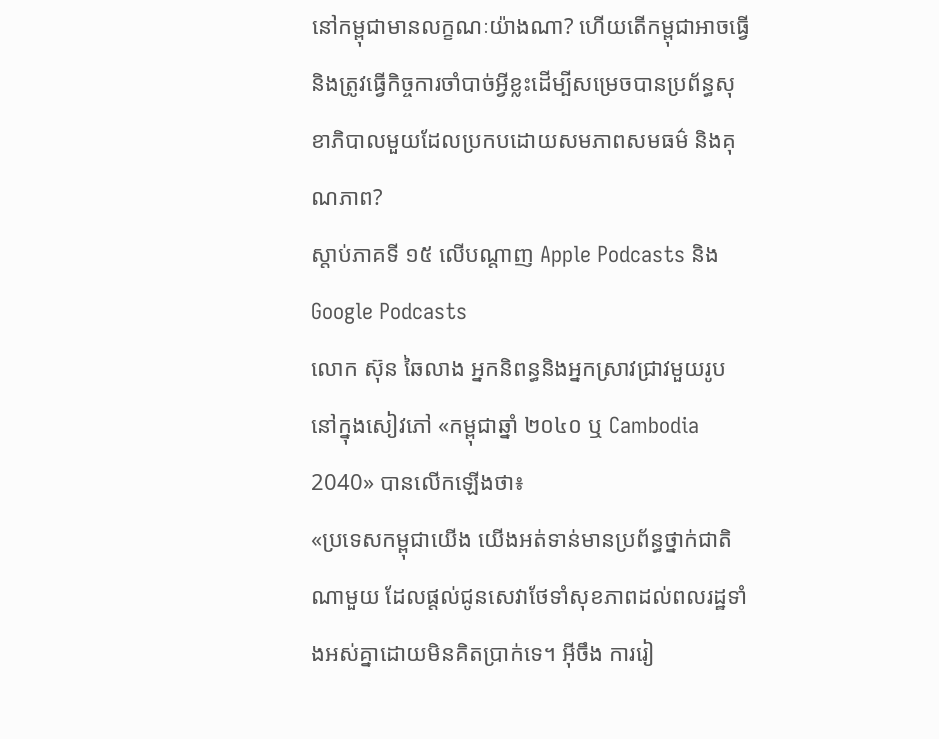នៅកម្ពុជាមានលក្ខណៈយ៉ាងណា? ហើយតើកម្ពុជាអាចធ្វើ និងត្រូវធ្វើកិច្ចការចាំបាច់អ្វីខ្លះដើម្បីសម្រេចបានប្រព័ន្ធសុខាភិបាលមួយដែលប្រកបដោយសមភាពសមធម៌ និងគុណភាព?
ស្តាប់ភាគទី ១៥ លើបណ្តាញ Apple Podcasts និង Google Podcasts
លោក ស៊ុន ឆៃលាង អ្នកនិពន្ធនិងអ្នកស្រាវជ្រាវមួយរូបនៅក្នុងសៀវភៅ «កម្ពុជាឆ្នាំ ២០៤០ ឬ Cambodia 2040» បានលើកឡើងថា៖
«ប្រទេសកម្ពុជាយើង យើងអត់ទាន់មានប្រព័ន្ធថ្នាក់ជាតិណាមួយ ដែលផ្តល់ជូនសេវាថែទាំសុខភាពដល់ពលរដ្ឋទាំងអស់គ្នាដោយមិនគិតប្រាក់ទេ។ អ៊ីចឹង ការរៀ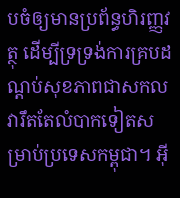បចំឲ្យមានប្រព័ន្ធហិរញ្ញវត្ថុ ដើម្បីទ្រទ្រង់ការគ្របដណ្តប់សុខភាពជាសកល វារឹតតែលំបាកទៀតសម្រាប់ប្រទេសកម្ពុជា។ អ៊ី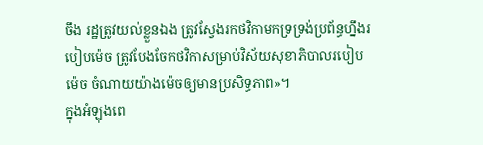ចឹង រដ្ឋត្រូវយល់ខ្លួនឯង ត្រូវស្វែងរកថវិកាមកទ្រទ្រង់ប្រព័ន្ធហ្នឹងរបៀបម៉េច ត្រូវបែងចែកថវិកាសម្រាប់វិស័យសុខាភិបាលរបៀបម៉េច ចំណាយយ៉ាងម៉េចឲ្យមានប្រសិទ្ធភាព»។
ក្នុងអំឡុងពេ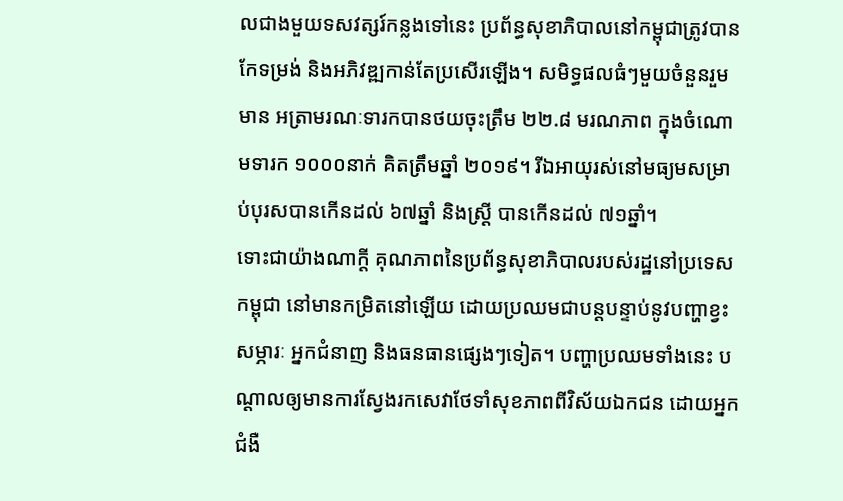លជាងមួយទសវត្សរ៍កន្លងទៅនេះ ប្រព័ន្ធសុខាភិបាលនៅកម្ពុជាត្រូវបានកែទម្រង់ និងអភិវឌ្ឍកាន់តែប្រសើរឡើង។ សមិទ្ធផលធំៗមួយចំនួនរួមមាន អត្រាមរណៈទារកបានថយចុះត្រឹម ២២.៨ មរណភាព ក្នុងចំណោមទារក ១០០០នាក់ គិតត្រឹមឆ្នាំ ២០១៩។ រីឯអាយុរស់នៅមធ្យមសម្រាប់បុរសបានកើនដល់ ៦៧ឆ្នាំ និងស្ត្រី បានកើនដល់ ៧១ឆ្នាំ។
ទោះជាយ៉ាងណាក្តី គុណភាពនៃប្រព័ន្ធសុខាភិបាលរបស់រដ្ឋនៅប្រទេសកម្ពុជា នៅមានកម្រិតនៅឡើយ ដោយប្រឈមជាបន្តបន្ទាប់នូវបញ្ហាខ្វះសម្ភារៈ អ្នកជំនាញ និងធនធានផ្សេងៗទៀត។ បញ្ហាប្រឈមទាំងនេះ បណ្តាលឲ្យមានការស្វែងរកសេវាថែទាំសុខភាពពីវិស័យឯកជន ដោយអ្នកជំងឺ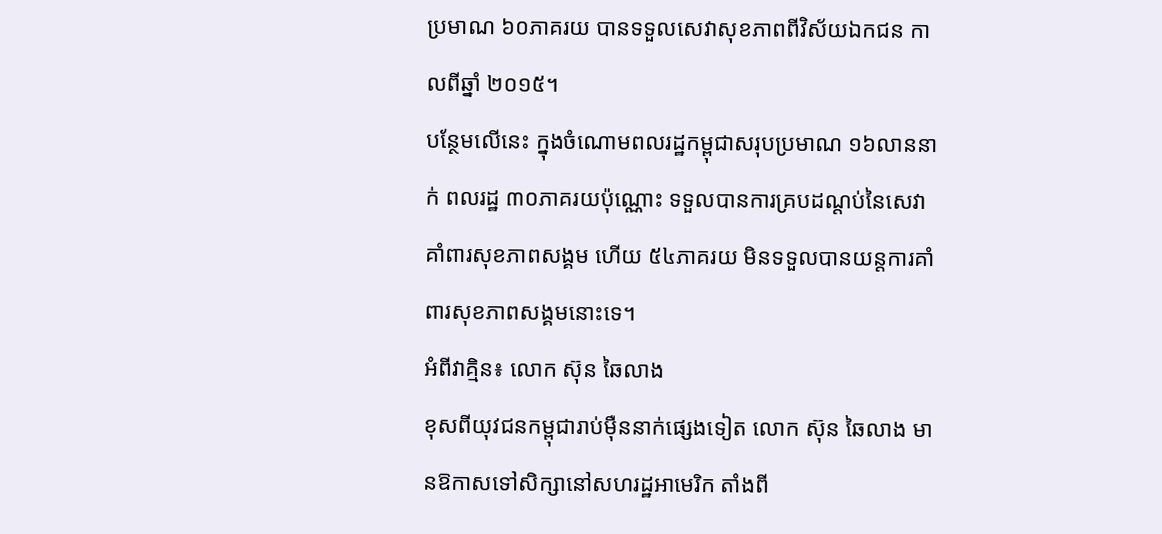ប្រមាណ ៦០ភាគរយ បានទទួលសេវាសុខភាពពីវិស័យឯកជន កាលពីឆ្នាំ ២០១៥។
បន្ថែមលើនេះ ក្នុងចំណោមពលរដ្ឋកម្ពុជាសរុបប្រមាណ ១៦លាននាក់ ពលរដ្ឋ ៣០ភាគរយប៉ុណ្ណោះ ទទួលបានការគ្របដណ្តប់នៃសេវាគាំពារសុខភាពសង្គម ហើយ ៥៤ភាគរយ មិនទទួលបានយន្តការគាំពារសុខភាពសង្គមនោះទេ។
អំពីវាគ្មិន៖ លោក ស៊ុន ឆៃលាង
ខុសពីយុវជនកម្ពុជារាប់ម៉ឺននាក់ផ្សេងទៀត លោក ស៊ុន ឆៃលាង មានឱកាសទៅសិក្សានៅសហរដ្ឋអាមេរិក តាំងពី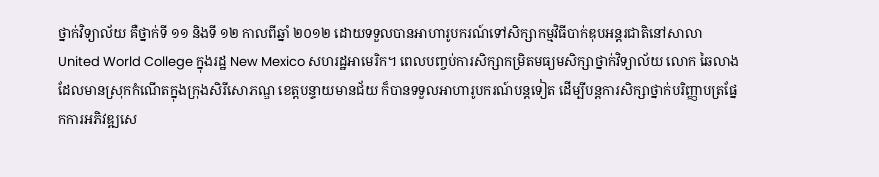ថ្នាក់វិទ្យាល័យ គឺថ្នាក់ទី ១១ និងទី ១២ កាលពីឆ្នាំ ២០១២ ដោយទទួលបានអាហារូបករណ៍ទៅសិក្សាកម្មវិធីបាក់ឌុបអន្តរជាតិនៅសាលា United World College ក្នុងរដ្ឋ New Mexico សហរដ្ឋអាមេរិក។ ពេលបញ្ចប់ការសិក្សាកម្រិតមធ្យមសិក្សាថ្នាក់វិទ្យាល័យ លោក ឆៃលាង ដែលមានស្រុកកំណើតក្នុងក្រុងសិរីសោភណ្ឌ ខេត្តបន្ទាយមានជ័យ ក៏បានទទួលអាហារូបករណ៍បន្តទៀត ដើម្បីបន្តការសិក្សាថ្នាក់បរិញ្ញាបត្រផ្នែកការអភិវឌ្ឍសេ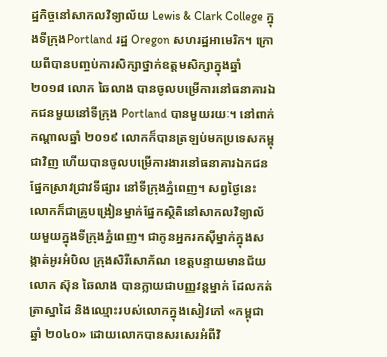ដ្ឋកិច្ចនៅសាកលវិទ្យាល័យ Lewis & Clark College ក្នុងទីក្រុងPortland រដ្ឋ Oregon សហរដ្ឋអាមេរិក។ ក្រោយពីបានបញ្ចប់ការសិក្សាថ្នាក់ឧត្តមសិក្សាក្នុងឆ្នាំ ២០១៨ លោក ឆៃលាង បានចូលបម្រើការនៅធនាគារឯកជនមួយនៅទីក្រុង Portland បានមួយរយៈ។ នៅពាក់កណ្តាលឆ្នាំ ២០១៩ លោកក៏បានត្រឡប់មកប្រទេសកម្ពុជាវិញ ហើយបានចូលបម្រើការងារនៅធនាគារឯកជនផ្នែកស្រាវជ្រាវទីផ្សារ នៅទីក្រុងភ្នំពេញ។ សព្វថ្ងៃនេះ លោកក៏ជាគ្រូបង្រៀនម្នាក់ផ្នែកស្ថិតិនៅសាកលវិទ្យាល័យមួយក្នុងទីក្រុងភ្នំពេញ។ ជាកូនអ្នករកស៊ីម្នាក់ក្នុងសង្កាត់អូរអំបិល ក្រុងសិរីសោភ័ណ ខេត្តបន្ទាយមានជ័យ លោក ស៊ុន ឆៃលាង បានក្លាយជាបញ្ញវន្តម្នាក់ ដែលកត់ត្រាស្នាដៃ និងឈ្មោះរបស់លោកក្នុងសៀវភៅ «កម្ពុជា ឆ្នាំ ២០៤០» ដោយលោកបានសរសេរអំពីវិ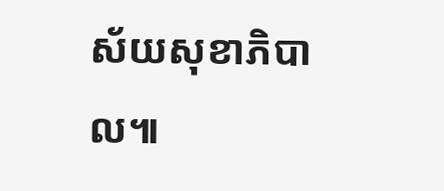ស័យសុខាភិបាល៕